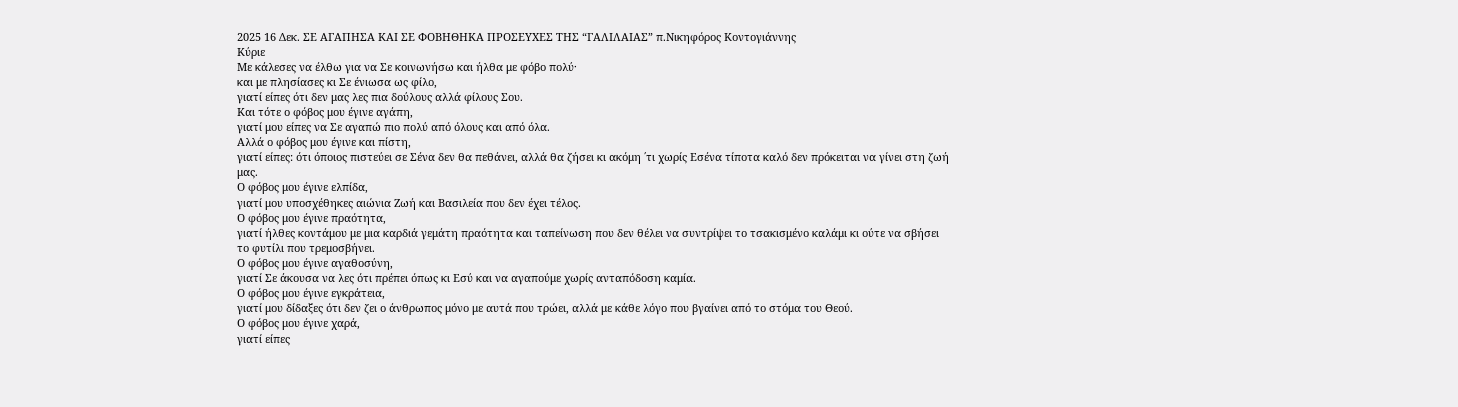2025 16 Δεκ. ΣΕ ΑΓΑΠΗΣΑ ΚΑΙ ΣΕ ΦΟΒΗΘΗΚΑ ΠΡΟΣΕΥΧΕΣ ΤΗΣ “ΓΑΛΙΛΑΙΑΣ” π.Νικηφόρος Κοντογιάννης
Κύριε
Με κάλεσες να έλθω για να Σε κοινωνήσω και ήλθα με φόβο πολύ·
και με πλησίασες κι Σε ένιωσα ως φίλο,
γιατί είπες ότι δεν μας λες πια δούλους αλλά φίλους Σου.
Και τότε ο φόβος μου έγινε αγάπη,
γιατί μου είπες να Σε αγαπώ πιο πολύ από όλους και από όλα.
Αλλά ο φόβος μου έγινε και πίστη,
γιατί είπες: ότι όποιος πιστεύει σε Σένα δεν θα πεθάνει, αλλά θα ζήσει κι ακόμη ΄τι χωρίς Εσένα τίποτα καλό δεν πρόκειται να γίνει στη ζωή μας.
Ο φόβος μου έγινε ελπίδα,
γιατί μου υποσχέθηκες αιώνια Ζωή και Βασιλεία που δεν έχει τέλος.
Ο φόβος μου έγινε πραότητα,
γιατί ήλθες κοντάμου με μια καρδιά γεμάτη πραότητα και ταπείνωση που δεν θέλει να συντρίψει το τσακισμένο καλάμι κι ούτε να σβήσει το φυτίλι που τρεμοσβήνει.
Ο φόβος μου έγινε αγαθοσύνη,
γιατί Σε άκουσα να λες ότι πρέπει όπως κι Εσύ και να αγαπούμε χωρίς ανταπόδοση καμία.
Ο φόβος μου έγινε εγκράτεια,
γιατί μου δίδαξες ότι δεν ζει ο άνθρωπος μόνο με αυτά που τρώει, αλλά με κάθε λόγο που βγαίνει από το στόμα του Θεού.
Ο φόβος μου έγινε χαρά,
γιατί είπες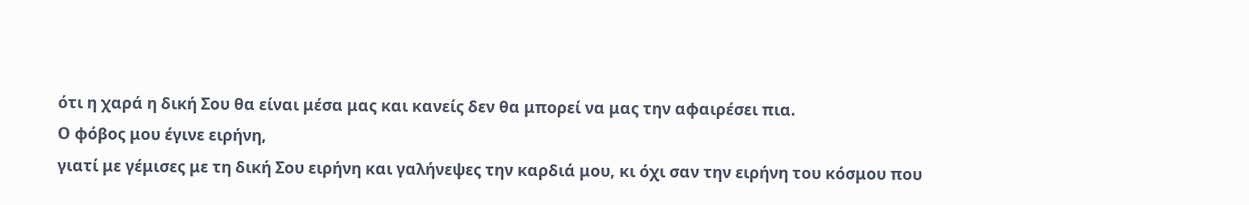ότι η χαρά η δική Σου θα είναι μέσα μας και κανείς δεν θα μπορεί να μας την αφαιρέσει πια.
Ο φόβος μου έγινε ειρήνη,
γιατί με γέμισες με τη δική Σου ειρήνη και γαλήνεψες την καρδιά μου, κι όχι σαν την ειρήνη του κόσμου που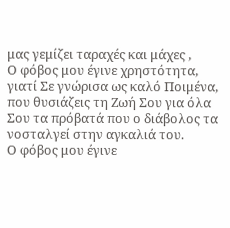μας γεμίζει ταραχές και μάχες ,
Ο φόβος μου έγινε χρηστότητα,
γιατί Σε γνώρισα ως καλό Ποιμένα, που θυσιάζεις τη Ζωή Σου για όλα Σου τα πρόβατά που ο διάβολος τα νοσταλγεί στην αγκαλιά του.
Ο φόβος μου έγινε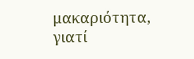μακαριότητα,
γιατί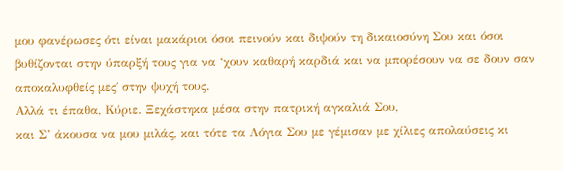μου φανέρωσες ότι είναι μακάριοι όσοι πεινούν και διψούν τη δικαιοσύνη Σου και όσοι βυθίζονται στην ύπαρξή τους για να ‘χουν καθαρή καρδιά και να μπορέσουν να σε δουν σαν αποκαλυφθείς μες΄ στην ψυχή τους.
Αλλά τι έπαθα, Κύριε. Ξεχάστηκα μέσα στην πατρική αγκαλιά Σου,
και Σ’ άκουσα να μου μιλάς, και τότε τα Λόγια Σου με γέμισαν με χίλιες απολαύσεις κι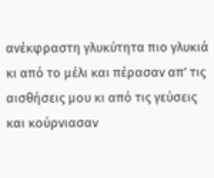ανέκφραστη γλυκύτητα πιο γλυκιά κι από το μέλι και πέρασαν απ’ τις αισθήσεις μου κι από τις γεύσεις και κούρνιασαν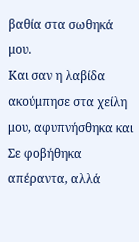βαθία στα σωθηκά μου.
Και σαν η λαβίδα ακούμπησε στα χείλη μου, αφυπνήσθηκα και Σε φοβήθηκα απέραντα, αλλά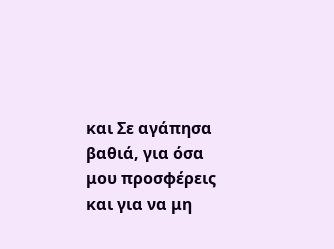και Σε αγάπησα βαθιά, για όσα μου προσφέρεις και για να μη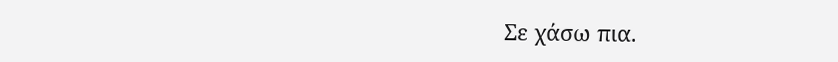Σε χάσω πια.